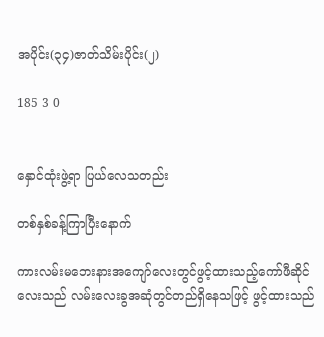အပိုင်း(၃၄)ဇာတ်သိမ်းပိုင်း(၂)

185 3 0


နှောင်ထုံးဖွဲ့ရာ ပြယ်လေသတည်း

တစ်နှစ်ခန့်ကြာပြီးနောက်

ကားလမ်းမဘေးနားအကျော်လေးတွင်ဖွင့်ထားသည့်ကော်ဖီဆိုင်လေးသည် လမ်းလေးခွအဆုံတွင်တည်ရှိနေသဖြင့် ဖွင့်ထားသည်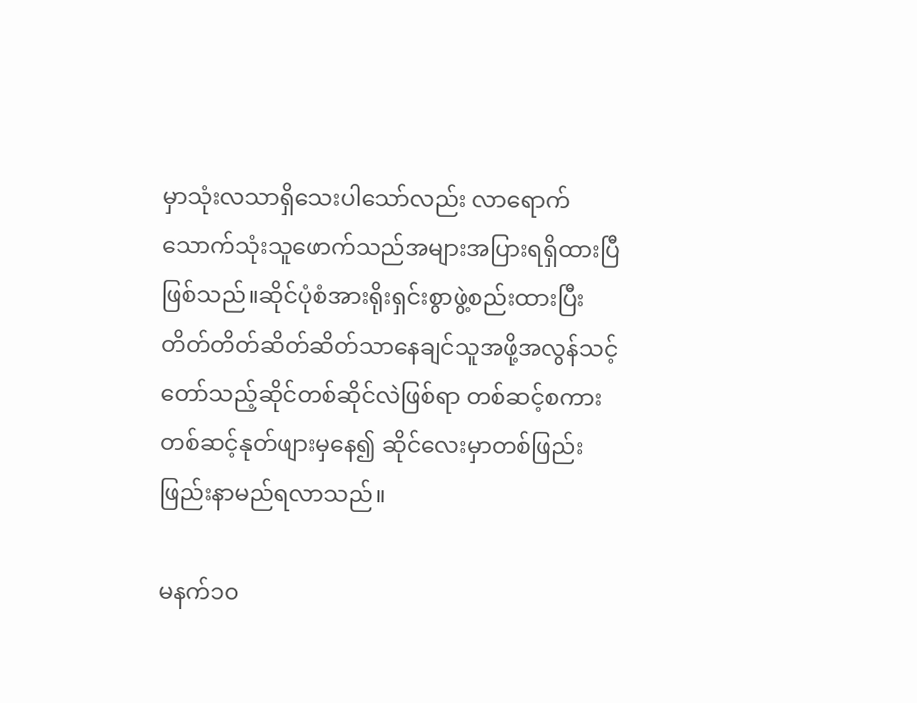မှာသုံးလသာရှိသေးပါသော်လည်း လာရောက်သောက်သုံးသူဖောက်သည်အများအပြားရရှိထားပြီဖြစ်သည်။ဆိုင်ပုံစံအားရိုးရှင်းစွာဖွဲ့စည်းထားပြီး တိတ်တိတ်ဆိတ်ဆိတ်သာနေချင်သူအဖို့အလွန်သင့်တော်သည့်ဆိုင်တစ်ဆိုင်လဲဖြစ်ရာ တစ်ဆင့်စကားတစ်ဆင့်နုတ်ဖျားမှနေ၍ ဆိုင်လေးမှာတစ်ဖြည်းဖြည်းနာမည်ရလာသည်။

မနက်၁၀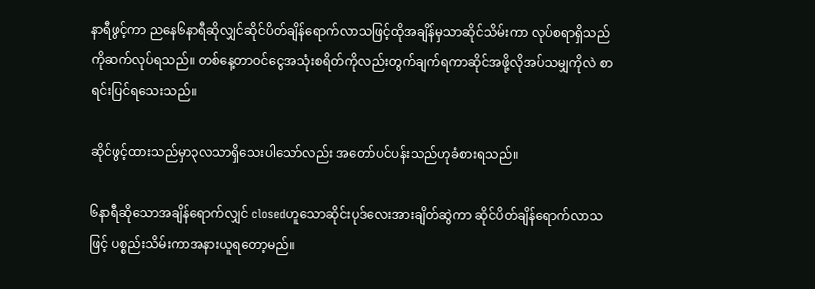နာရီဖွင့်ကာ ညနေ၆နာရီဆိုလျှင်ဆိုင်ပိတ်ချိန်ရောက်လာသဖြင့်ထိုအချိန်မှသာဆိုင်သိမ်းကာ လုပ်စရာရှိသည်ကိုဆက်လုပ်ရသည်။ တစ်နေ့တာဝင်ငွေအသုံးစရိတ်ကိုလည်းတွက်ချက်ရကာဆိုင်အဖို့လိုအပ်သမျှကိုလဲ စာရင်းပြင်ရသေးသည်။

ဆိုင်ဖွင့်ထားသည်မှာ၃လသာရှိသေးပါသော်လည်း အတော်ပင်ပန်းသည်ဟုခံစားရသည်။

၆နာရီဆိုသောအချိန်ရောက်လျှင် closedဟူသောဆိုင်းပုဒ်လေးအားချိတ်ဆွဲကာ ဆိုင်ပိတ်ချိန်ရောက်လာသဖြင့် ပစ္စည်းသိမ်းကာအနားယူရတော့မည်။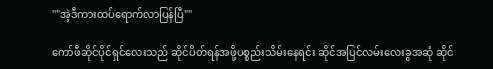""အဲ့ဒီကားထပ်ရောက်လာပြန်ပြီ""

ကော်ဖီဆိုင်ပိုင်ရှင်လေးသည် ဆိုင်ပိတ်ရန်အဖို့ပစ္စည်းသိမ်းနေရင်း ဆိုင်အပြင်လမ်းလေးခွအဆုံ ဆိုင်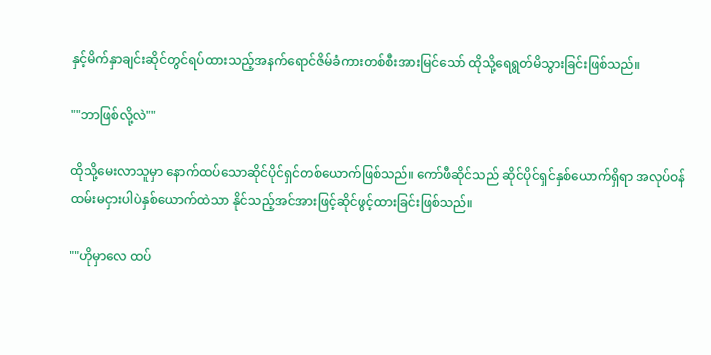နှင့်မိက်နှာချင်းဆိုင်တွင်ရပ်ထားသည့်အနက်ရောင်ဇိမ်ခံကားတစ်စီးအားမြင်သော် ထိုသို့ရေရွတ်မိသွားခြင်းဖြစ်သည်။

""ဘာဖြစ်လို့လဲ""

ထိုသို့မေးလာသူမှာ နောက်ထပ်သောဆိုင်ပိုင်ရှင်တစ်ယောက်ဖြစ်သည်။ ကော်ဖီဆိုင်သည် ဆိုင်ပိုင်ရှင်နှစ်ယောက်ရှိရာ အလုပ်ဝန်ထမ်းမငှားပါပဲနှစ်ယောက်ထဲသာ နိုင်သည့်အင်အားဖြင့်ဆိုင်ဖွင့်ထားခြင်းဖြစ်သည်။

""ဟိုမှာလေ ထပ်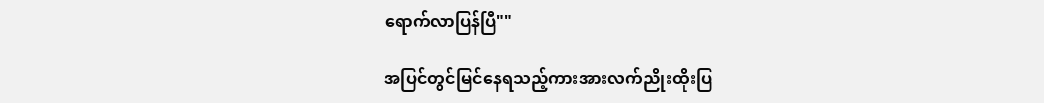ရောက်လာပြန်ပြီ""

အပြင်တွင်မြင်နေရသည့်ကားအားလက်ညိုးထိုးပြ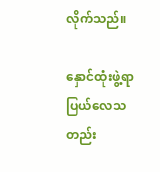လိုက်သည်။

နှောင်ထုံးဖွဲ့ရာ ပြယ်လေသတည်း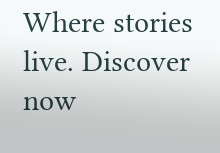Where stories live. Discover now